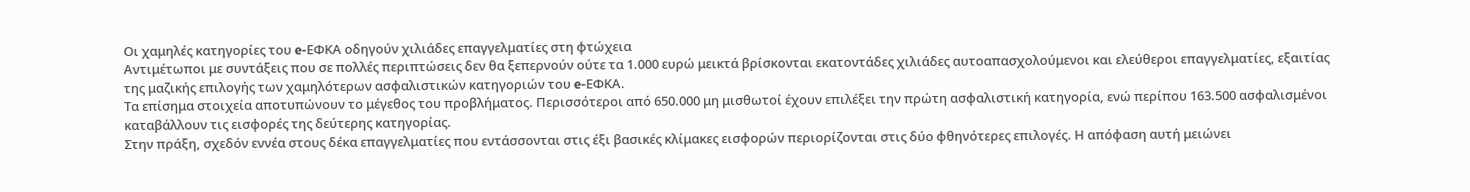Οι χαμηλές κατηγορίες του e-ΕΦΚΑ οδηγούν χιλιάδες επαγγελματίες στη φτώχεια
Αντιμέτωποι με συντάξεις που σε πολλές περιπτώσεις δεν θα ξεπερνούν ούτε τα 1.000 ευρώ μεικτά βρίσκονται εκατοντάδες χιλιάδες αυτοαπασχολούμενοι και ελεύθεροι επαγγελματίες, εξαιτίας της μαζικής επιλογής των χαμηλότερων ασφαλιστικών κατηγοριών του e-ΕΦΚΑ.
Τα επίσημα στοιχεία αποτυπώνουν το μέγεθος του προβλήματος. Περισσότεροι από 650.000 μη μισθωτοί έχουν επιλέξει την πρώτη ασφαλιστική κατηγορία, ενώ περίπου 163.500 ασφαλισμένοι καταβάλλουν τις εισφορές της δεύτερης κατηγορίας.
Στην πράξη, σχεδόν εννέα στους δέκα επαγγελματίες που εντάσσονται στις έξι βασικές κλίμακες εισφορών περιορίζονται στις δύο φθηνότερες επιλογές. Η απόφαση αυτή μειώνει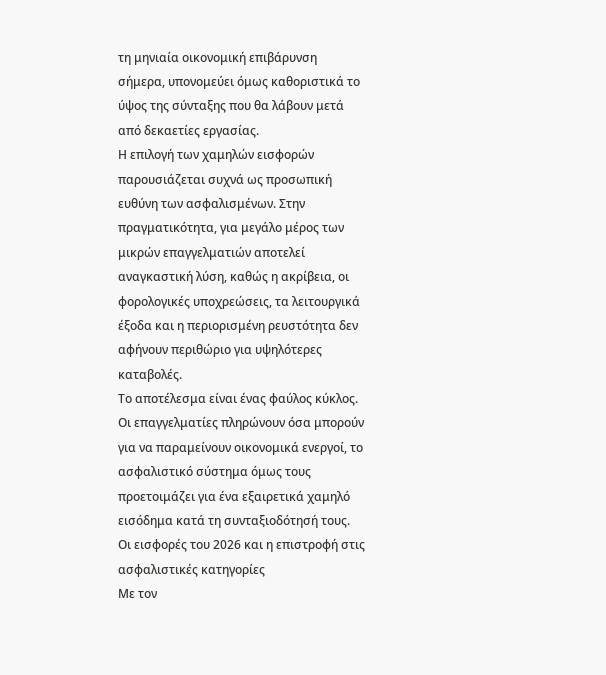τη μηνιαία οικονομική επιβάρυνση σήμερα, υπονομεύει όμως καθοριστικά το ύψος της σύνταξης που θα λάβουν μετά από δεκαετίες εργασίας.
Η επιλογή των χαμηλών εισφορών παρουσιάζεται συχνά ως προσωπική ευθύνη των ασφαλισμένων. Στην πραγματικότητα, για μεγάλο μέρος των μικρών επαγγελματιών αποτελεί αναγκαστική λύση, καθώς η ακρίβεια, οι φορολογικές υποχρεώσεις, τα λειτουργικά έξοδα και η περιορισμένη ρευστότητα δεν αφήνουν περιθώριο για υψηλότερες καταβολές.
Το αποτέλεσμα είναι ένας φαύλος κύκλος. Οι επαγγελματίες πληρώνουν όσα μπορούν για να παραμείνουν οικονομικά ενεργοί, το ασφαλιστικό σύστημα όμως τους προετοιμάζει για ένα εξαιρετικά χαμηλό εισόδημα κατά τη συνταξιοδότησή τους.
Οι εισφορές του 2026 και η επιστροφή στις ασφαλιστικές κατηγορίες
Με τον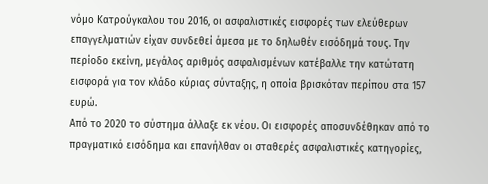νόμο Κατρούγκαλου του 2016, οι ασφαλιστικές εισφορές των ελεύθερων επαγγελματιών είχαν συνδεθεί άμεσα με το δηλωθέν εισόδημά τους. Την περίοδο εκείνη, μεγάλος αριθμός ασφαλισμένων κατέβαλλε την κατώτατη εισφορά για τον κλάδο κύριας σύνταξης, η οποία βρισκόταν περίπου στα 157 ευρώ.
Από το 2020 το σύστημα άλλαξε εκ νέου. Οι εισφορές αποσυνδέθηκαν από το πραγματικό εισόδημα και επανήλθαν οι σταθερές ασφαλιστικές κατηγορίες,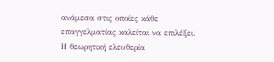ανάμεσα στις οποίες κάθε επαγγελματίας καλείται να επιλέξει.
Η θεωρητική ελευθερία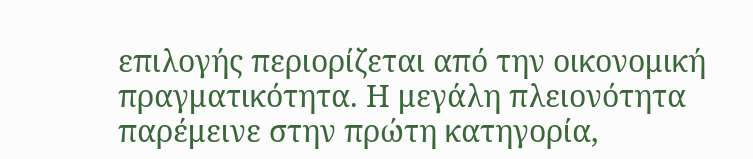επιλογής περιορίζεται από την οικονομική πραγματικότητα. Η μεγάλη πλειονότητα παρέμεινε στην πρώτη κατηγορία,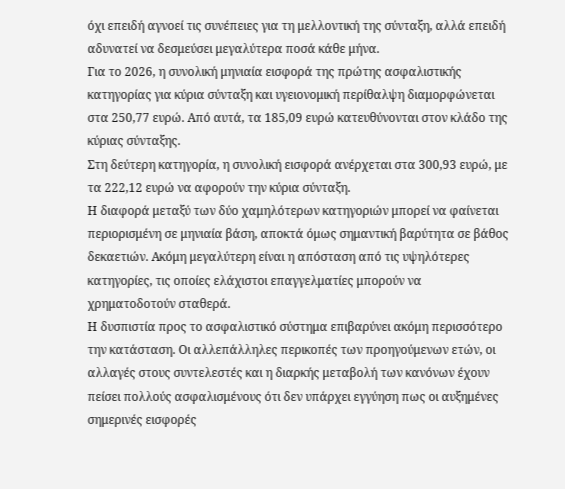όχι επειδή αγνοεί τις συνέπειες για τη μελλοντική της σύνταξη, αλλά επειδή αδυνατεί να δεσμεύσει μεγαλύτερα ποσά κάθε μήνα.
Για το 2026, η συνολική μηνιαία εισφορά της πρώτης ασφαλιστικής κατηγορίας για κύρια σύνταξη και υγειονομική περίθαλψη διαμορφώνεται στα 250,77 ευρώ. Από αυτά, τα 185,09 ευρώ κατευθύνονται στον κλάδο της κύριας σύνταξης.
Στη δεύτερη κατηγορία, η συνολική εισφορά ανέρχεται στα 300,93 ευρώ, με τα 222,12 ευρώ να αφορούν την κύρια σύνταξη.
Η διαφορά μεταξύ των δύο χαμηλότερων κατηγοριών μπορεί να φαίνεται περιορισμένη σε μηνιαία βάση, αποκτά όμως σημαντική βαρύτητα σε βάθος δεκαετιών. Ακόμη μεγαλύτερη είναι η απόσταση από τις υψηλότερες κατηγορίες, τις οποίες ελάχιστοι επαγγελματίες μπορούν να χρηματοδοτούν σταθερά.
Η δυσπιστία προς το ασφαλιστικό σύστημα επιβαρύνει ακόμη περισσότερο την κατάσταση. Οι αλλεπάλληλες περικοπές των προηγούμενων ετών, οι αλλαγές στους συντελεστές και η διαρκής μεταβολή των κανόνων έχουν πείσει πολλούς ασφαλισμένους ότι δεν υπάρχει εγγύηση πως οι αυξημένες σημερινές εισφορές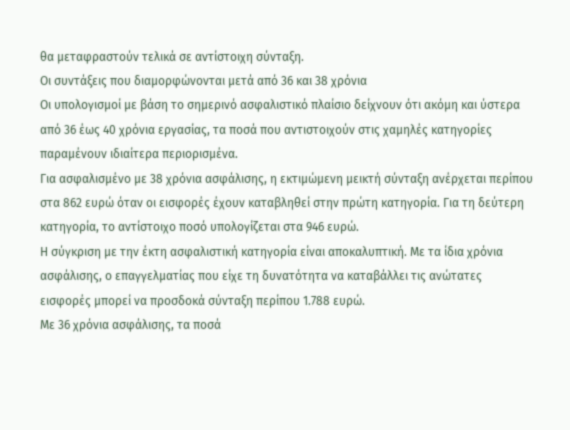θα μεταφραστούν τελικά σε αντίστοιχη σύνταξη.
Οι συντάξεις που διαμορφώνονται μετά από 36 και 38 χρόνια
Οι υπολογισμοί με βάση το σημερινό ασφαλιστικό πλαίσιο δείχνουν ότι ακόμη και ύστερα από 36 έως 40 χρόνια εργασίας, τα ποσά που αντιστοιχούν στις χαμηλές κατηγορίες παραμένουν ιδιαίτερα περιορισμένα.
Για ασφαλισμένο με 38 χρόνια ασφάλισης, η εκτιμώμενη μεικτή σύνταξη ανέρχεται περίπου στα 862 ευρώ όταν οι εισφορές έχουν καταβληθεί στην πρώτη κατηγορία. Για τη δεύτερη κατηγορία, το αντίστοιχο ποσό υπολογίζεται στα 946 ευρώ.
Η σύγκριση με την έκτη ασφαλιστική κατηγορία είναι αποκαλυπτική. Με τα ίδια χρόνια ασφάλισης, ο επαγγελματίας που είχε τη δυνατότητα να καταβάλλει τις ανώτατες εισφορές μπορεί να προσδοκά σύνταξη περίπου 1.788 ευρώ.
Με 36 χρόνια ασφάλισης, τα ποσά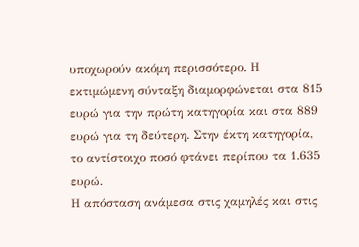υποχωρούν ακόμη περισσότερο. Η εκτιμώμενη σύνταξη διαμορφώνεται στα 815 ευρώ για την πρώτη κατηγορία και στα 889 ευρώ για τη δεύτερη. Στην έκτη κατηγορία, το αντίστοιχο ποσό φτάνει περίπου τα 1.635 ευρώ.
Η απόσταση ανάμεσα στις χαμηλές και στις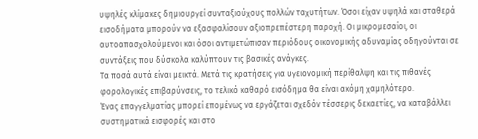υψηλές κλίμακες δημιουργεί συνταξιούχους πολλών ταχυτήτων. Όσοι είχαν υψηλά και σταθερά εισοδήματα μπορούν να εξασφαλίσουν αξιοπρεπέστερη παροχή. Οι μικρομεσαίοι, οι αυτοαπασχολούμενοι και όσοι αντιμετώπισαν περιόδους οικονομικής αδυναμίας οδηγούνται σε συντάξεις που δύσκολα καλύπτουν τις βασικές ανάγκες.
Τα ποσά αυτά είναι μεικτά. Μετά τις κρατήσεις για υγειονομική περίθαλψη και τις πιθανές φορολογικές επιβαρύνσεις, το τελικό καθαρό εισόδημα θα είναι ακόμη χαμηλότερο.
Ένας επαγγελματίας μπορεί επομένως να εργάζεται σχεδόν τέσσερις δεκαετίες, να καταβάλλει συστηματικά εισφορές και στο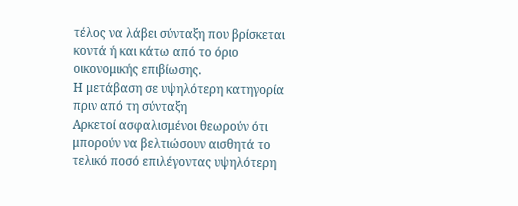τέλος να λάβει σύνταξη που βρίσκεται κοντά ή και κάτω από το όριο οικονομικής επιβίωσης.
Η μετάβαση σε υψηλότερη κατηγορία πριν από τη σύνταξη
Αρκετοί ασφαλισμένοι θεωρούν ότι μπορούν να βελτιώσουν αισθητά το τελικό ποσό επιλέγοντας υψηλότερη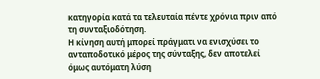κατηγορία κατά τα τελευταία πέντε χρόνια πριν από τη συνταξιοδότηση.
Η κίνηση αυτή μπορεί πράγματι να ενισχύσει το ανταποδοτικό μέρος της σύνταξης, δεν αποτελεί όμως αυτόματη λύση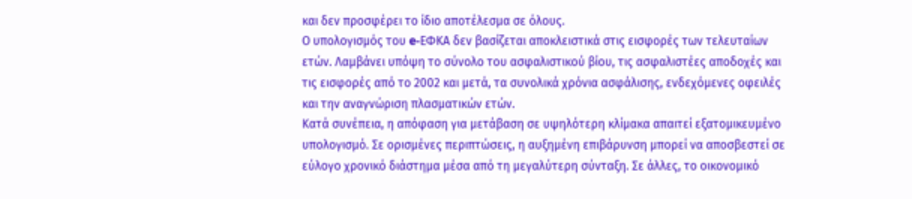και δεν προσφέρει το ίδιο αποτέλεσμα σε όλους.
Ο υπολογισμός του e-ΕΦΚΑ δεν βασίζεται αποκλειστικά στις εισφορές των τελευταίων ετών. Λαμβάνει υπόψη το σύνολο του ασφαλιστικού βίου, τις ασφαλιστέες αποδοχές και τις εισφορές από το 2002 και μετά, τα συνολικά χρόνια ασφάλισης, ενδεχόμενες οφειλές και την αναγνώριση πλασματικών ετών.
Κατά συνέπεια, η απόφαση για μετάβαση σε υψηλότερη κλίμακα απαιτεί εξατομικευμένο υπολογισμό. Σε ορισμένες περιπτώσεις, η αυξημένη επιβάρυνση μπορεί να αποσβεστεί σε εύλογο χρονικό διάστημα μέσα από τη μεγαλύτερη σύνταξη. Σε άλλες, το οικονομικό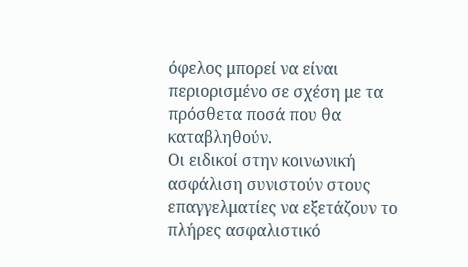όφελος μπορεί να είναι περιορισμένο σε σχέση με τα πρόσθετα ποσά που θα καταβληθούν.
Οι ειδικοί στην κοινωνική ασφάλιση συνιστούν στους επαγγελματίες να εξετάζουν το πλήρες ασφαλιστικό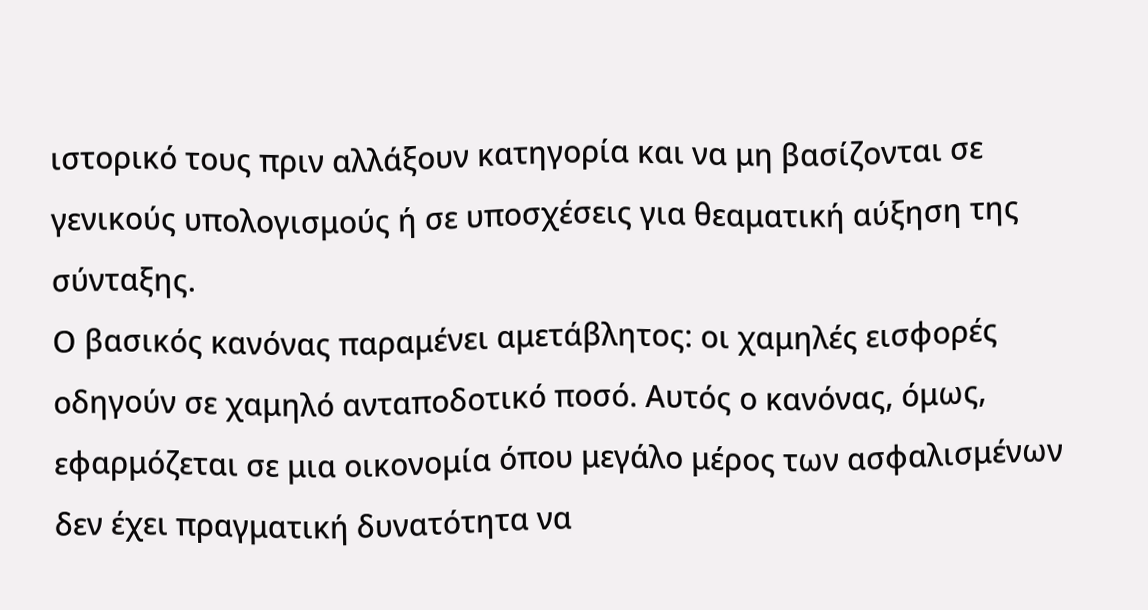ιστορικό τους πριν αλλάξουν κατηγορία και να μη βασίζονται σε γενικούς υπολογισμούς ή σε υποσχέσεις για θεαματική αύξηση της σύνταξης.
Ο βασικός κανόνας παραμένει αμετάβλητος: οι χαμηλές εισφορές οδηγούν σε χαμηλό ανταποδοτικό ποσό. Αυτός ο κανόνας, όμως, εφαρμόζεται σε μια οικονομία όπου μεγάλο μέρος των ασφαλισμένων δεν έχει πραγματική δυνατότητα να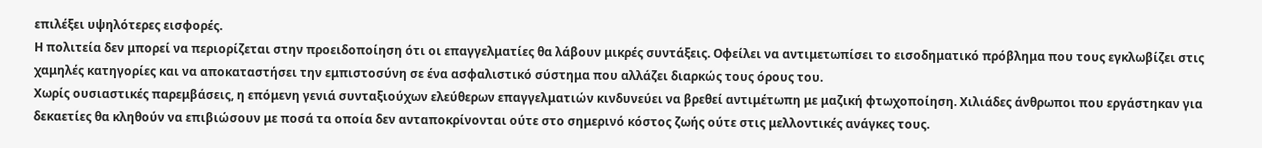επιλέξει υψηλότερες εισφορές.
Η πολιτεία δεν μπορεί να περιορίζεται στην προειδοποίηση ότι οι επαγγελματίες θα λάβουν μικρές συντάξεις. Οφείλει να αντιμετωπίσει το εισοδηματικό πρόβλημα που τους εγκλωβίζει στις χαμηλές κατηγορίες και να αποκαταστήσει την εμπιστοσύνη σε ένα ασφαλιστικό σύστημα που αλλάζει διαρκώς τους όρους του.
Χωρίς ουσιαστικές παρεμβάσεις, η επόμενη γενιά συνταξιούχων ελεύθερων επαγγελματιών κινδυνεύει να βρεθεί αντιμέτωπη με μαζική φτωχοποίηση. Χιλιάδες άνθρωποι που εργάστηκαν για δεκαετίες θα κληθούν να επιβιώσουν με ποσά τα οποία δεν ανταποκρίνονται ούτε στο σημερινό κόστος ζωής ούτε στις μελλοντικές ανάγκες τους.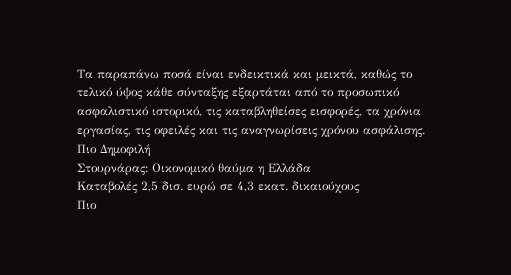Τα παραπάνω ποσά είναι ενδεικτικά και μεικτά, καθώς το τελικό ύψος κάθε σύνταξης εξαρτάται από το προσωπικό ασφαλιστικό ιστορικό, τις καταβληθείσες εισφορές, τα χρόνια εργασίας, τις οφειλές και τις αναγνωρίσεις χρόνου ασφάλισης.
Πιο Δημοφιλή
Στουρνάρας: Οικονομικό θαύμα η Ελλάδα
Καταβολές 2,5 δισ. ευρώ σε 4,3 εκατ. δικαιούχους
Πιο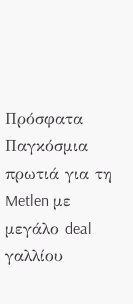Πρόσφατα
Παγκόσμια πρωτιά για τη Metlen με μεγάλο deal γαλλίου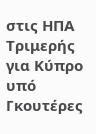στις ΗΠΑ
Τριμερής για Κύπρο υπό Γκουτέρες